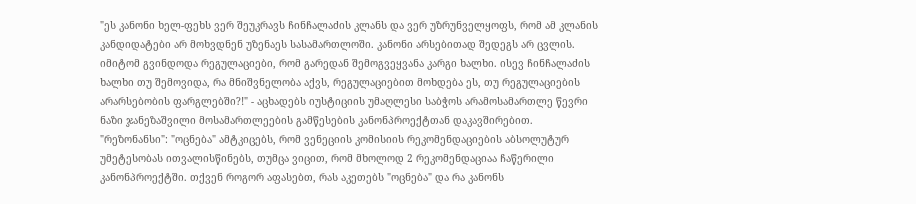"ეს კანონი ხელ-ფეხს ვერ შეუკრავს ჩინჩალაძის კლანს და ვერ უზრუნველყოფს, რომ ამ კლანის კანდიდატები არ მოხვდნენ უზენაეს სასამართლოში. კანონი არსებითად შედეგს არ ცვლის. იმიტომ გვინდოდა რეგულაციები, რომ გარედან შემოგვეყვანა კარგი ხალხი. ისევ ჩინჩალაძის ხალხი თუ შემოვიდა, რა მნიშვნელობა აქვს, რეგულაციებით მოხდება ეს, თუ რეგულაციების არარსებობის ფარგლებში?!" - აცხადებს იუსტიციის უმაღლესი საბჭოს არამოსამართლე წევრი ნაზი ჯანეზაშვილი მოსამართლეების გამწესების კანონპროექტთან დაკავშირებით.
"რეზონანსი": "ოცნება" ამტკიცებს, რომ ვენეციის კომისიის რეკომენდაციების აბსოლუტურ უმეტესობას ითვალისწინებს, თუმცა ვიცით, რომ მხოლოდ 2 რეკომენდაციაა ჩაწერილი კანონპროექტში. თქვენ როგორ აფასებთ, რას აკეთებს "ოცნება" და რა კანონს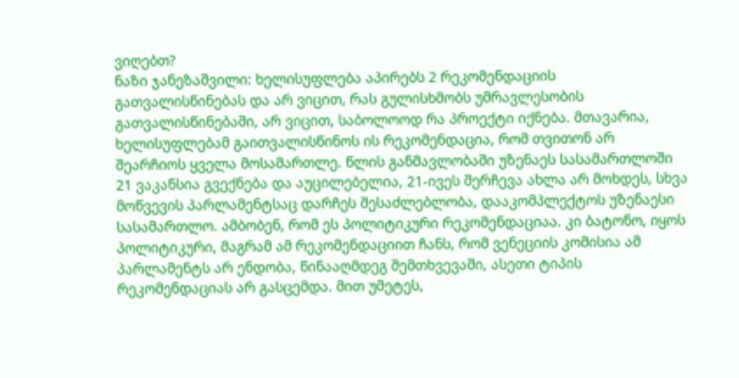ვიღებთ?
ნაზი ჯანეზაშვილი: ხელისუფლება აპირებს 2 რეკომენდაციის გათვალისწინებას და არ ვიცით, რას გულისხმობს უმრავლესობის გათვალისწინებაში, არ ვიცით, საბოლოოდ რა პროექტი იქნება. მთავარია, ხელისუფლებამ გაითვალისწინოს ის რეკომენდაცია, რომ თვითონ არ შეარჩიოს ყველა მოსამართლე. წლის განმავლობაში უზენაეს სასამართლოში 21 ვაკანსია გვექნება და აუცილებელია, 21-ივეს შერჩევა ახლა არ მოხდეს, სხვა მოწვევის პარლამენტსაც დარჩეს შესაძლებლობა, დააკომპლექტოს უზენაესი სასამართლო. ამბობენ, რომ ეს პოლიტიკური რეკომენდაციაა. კი ბატონო, იყოს პოლიტიკური, მაგრამ ამ რეკომენდაციით ჩანს, რომ ვენეციის კომისია ამ პარლამენტს არ ენდობა, წინააღმდეგ შემთხვევაში, ასეთი ტიპის რეკომენდაციას არ გასცემდა. მით უმეტეს,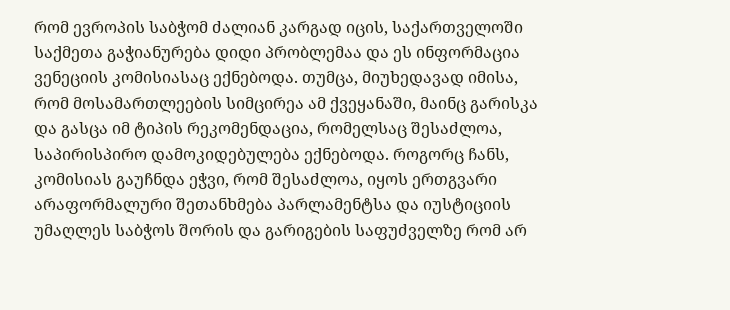რომ ევროპის საბჭომ ძალიან კარგად იცის, საქართველოში საქმეთა გაჭიანურება დიდი პრობლემაა და ეს ინფორმაცია ვენეციის კომისიასაც ექნებოდა. თუმცა, მიუხედავად იმისა, რომ მოსამართლეების სიმცირეა ამ ქვეყანაში, მაინც გარისკა და გასცა იმ ტიპის რეკომენდაცია, რომელსაც შესაძლოა, საპირისპირო დამოკიდებულება ექნებოდა. როგორც ჩანს, კომისიას გაუჩნდა ეჭვი, რომ შესაძლოა, იყოს ერთგვარი არაფორმალური შეთანხმება პარლამენტსა და იუსტიციის უმაღლეს საბჭოს შორის და გარიგების საფუძველზე რომ არ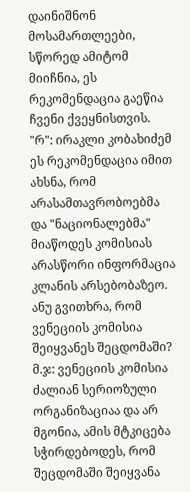დაინიშნონ მოსამართლეები, სწორედ ამიტომ მიიჩნია, ეს რეკომენდაცია გაეწია ჩვენი ქვეყნისთვის.
"რ": ირაკლი კობახიძემ ეს რეკომენდაცია იმით ახსნა, რომ არასამთავრობოებმა და "ნაციონალებმა" მიაწოდეს კომისიას არასწორი ინფორმაცია კლანის არსებობაზეო. ანუ გვითხრა, რომ ვენეციის კომისია შეიყვანეს შეცდომაში?
მ.ჯ: ვენეციის კომისია ძალიან სერიოზული ორგანიზაციაა და არ მგონია, ამის მტკიცება სჭირდებოდეს, რომ შეცდომაში შეიყვანა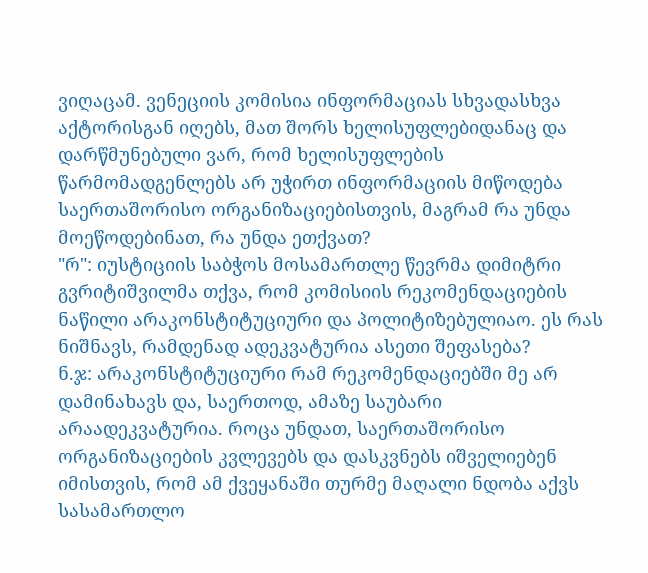ვიღაცამ. ვენეციის კომისია ინფორმაციას სხვადასხვა აქტორისგან იღებს, მათ შორს ხელისუფლებიდანაც და დარწმუნებული ვარ, რომ ხელისუფლების წარმომადგენლებს არ უჭირთ ინფორმაციის მიწოდება საერთაშორისო ორგანიზაციებისთვის, მაგრამ რა უნდა მოეწოდებინათ, რა უნდა ეთქვათ?
"რ": იუსტიციის საბჭოს მოსამართლე წევრმა დიმიტრი გვრიტიშვილმა თქვა, რომ კომისიის რეკომენდაციების ნაწილი არაკონსტიტუციური და პოლიტიზებულიაო. ეს რას ნიშნავს, რამდენად ადეკვატურია ასეთი შეფასება?
ნ.ჯ: არაკონსტიტუციური რამ რეკომენდაციებში მე არ დამინახავს და, საერთოდ, ამაზე საუბარი არაადეკვატურია. როცა უნდათ, საერთაშორისო ორგანიზაციების კვლევებს და დასკვნებს იშველიებენ იმისთვის, რომ ამ ქვეყანაში თურმე მაღალი ნდობა აქვს სასამართლო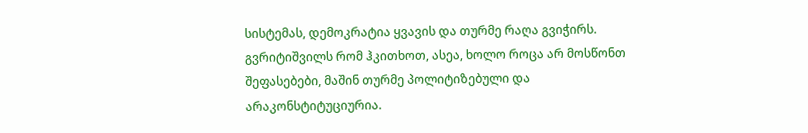სისტემას, დემოკრატია ყვავის და თურმე რაღა გვიჭირს. გვრიტიშვილს რომ ჰკითხოთ, ასეა, ხოლო როცა არ მოსწონთ შეფასებები, მაშინ თურმე პოლიტიზებული და არაკონსტიტუციურია.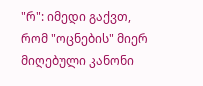"რ": იმედი გაქვთ, რომ "ოცნების" მიერ მიღებული კანონი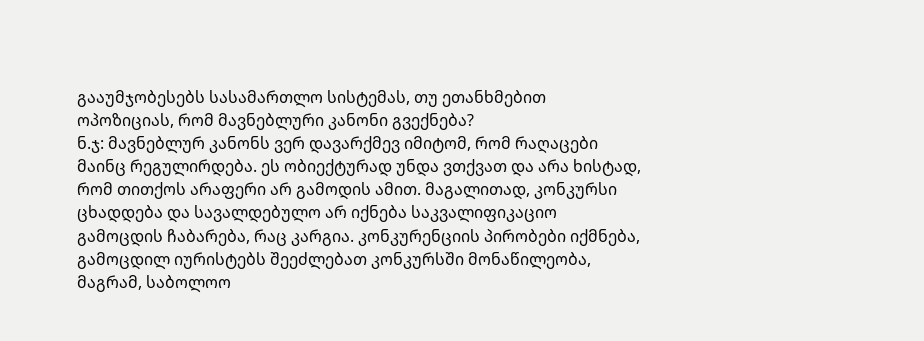გააუმჯობესებს სასამართლო სისტემას, თუ ეთანხმებით ოპოზიციას, რომ მავნებლური კანონი გვექნება?
ნ.ჯ: მავნებლურ კანონს ვერ დავარქმევ იმიტომ, რომ რაღაცები მაინც რეგულირდება. ეს ობიექტურად უნდა ვთქვათ და არა ხისტად, რომ თითქოს არაფერი არ გამოდის ამით. მაგალითად, კონკურსი ცხადდება და სავალდებულო არ იქნება საკვალიფიკაციო გამოცდის ჩაბარება, რაც კარგია. კონკურენციის პირობები იქმნება, გამოცდილ იურისტებს შეეძლებათ კონკურსში მონაწილეობა, მაგრამ, საბოლოო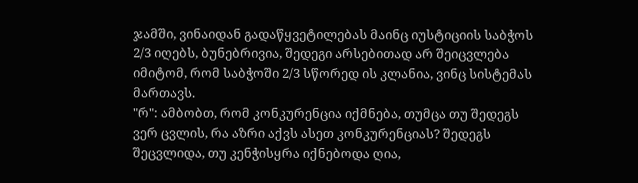ჯამში, ვინაიდან გადაწყვეტილებას მაინც იუსტიციის საბჭოს 2/3 იღებს, ბუნებრივია, შედეგი არსებითად არ შეიცვლება იმიტომ, რომ საბჭოში 2/3 სწორედ ის კლანია, ვინც სისტემას მართავს.
"რ": ამბობთ, რომ კონკურენცია იქმნება, თუმცა თუ შედეგს ვერ ცვლის, რა აზრი აქვს ასეთ კონკურენციას? შედეგს შეცვლიდა, თუ კენჭისყრა იქნებოდა ღია,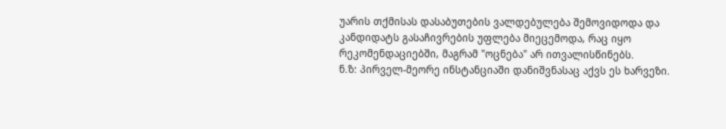უარის თქმისას დასაბუთების ვალდებულება შემოვიდოდა და კანდიდატს გასაჩივრების უფლება მიეცემოდა, რაც იყო რეკომენდაციებში, მაგრამ "ოცნება" არ ითვალისწინებს.
ნ.ზ: პირველ-მეორე ინსტანციაში დანიშვნასაც აქვს ეს ხარვეზი.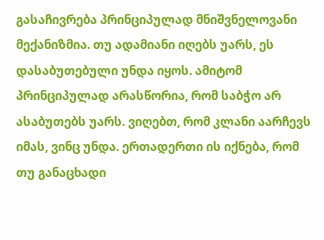გასაჩივრება პრინციპულად მნიშვნელოვანი მექანიზმია. თუ ადამიანი იღებს უარს, ეს დასაბუთებული უნდა იყოს. ამიტომ პრინციპულად არასწორია, რომ საბჭო არ ასაბუთებს უარს. ვიღებთ, რომ კლანი აარჩევს იმას, ვინც უნდა. ერთადერთი ის იქნება, რომ თუ განაცხადი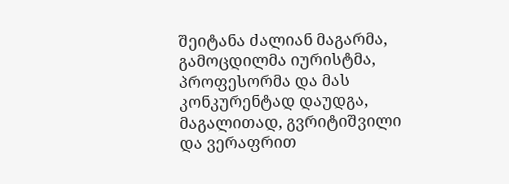შეიტანა ძალიან მაგარმა, გამოცდილმა იურისტმა, პროფესორმა და მას კონკურენტად დაუდგა, მაგალითად, გვრიტიშვილი და ვერაფრით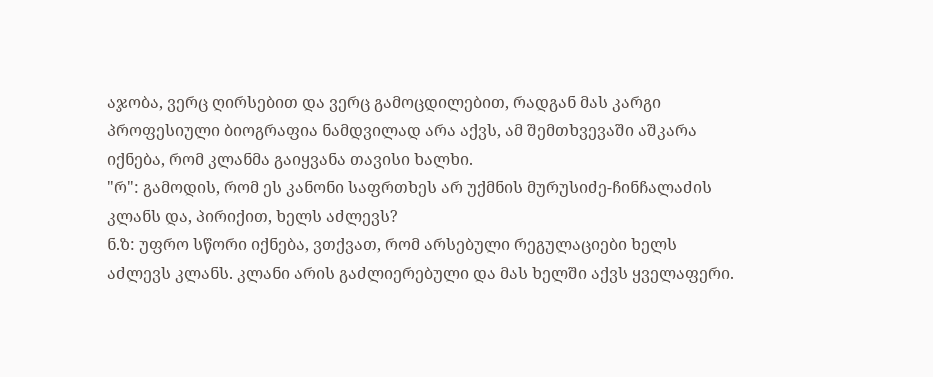აჯობა, ვერც ღირსებით და ვერც გამოცდილებით, რადგან მას კარგი პროფესიული ბიოგრაფია ნამდვილად არა აქვს, ამ შემთხვევაში აშკარა იქნება, რომ კლანმა გაიყვანა თავისი ხალხი.
"რ": გამოდის, რომ ეს კანონი საფრთხეს არ უქმნის მურუსიძე-ჩინჩალაძის კლანს და, პირიქით, ხელს აძლევს?
ნ.ზ: უფრო სწორი იქნება, ვთქვათ, რომ არსებული რეგულაციები ხელს აძლევს კლანს. კლანი არის გაძლიერებული და მას ხელში აქვს ყველაფერი.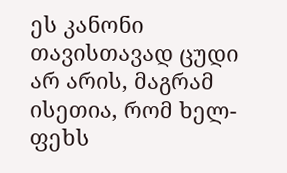ეს კანონი თავისთავად ცუდი არ არის, მაგრამ ისეთია, რომ ხელ-ფეხს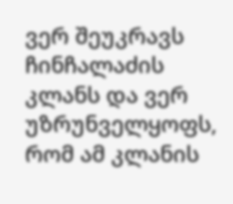ვერ შეუკრავს ჩინჩალაძის კლანს და ვერ უზრუნველყოფს, რომ ამ კლანის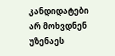კანდიდატები არ მოხვდნენ უზენაეს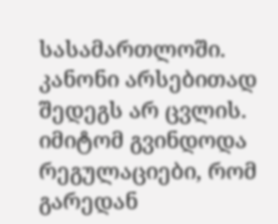სასამართლოში. კანონი არსებითად შედეგს არ ცვლის. იმიტომ გვინდოდა რეგულაციები, რომ გარედან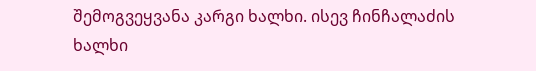შემოგვეყვანა კარგი ხალხი. ისევ ჩინჩალაძის ხალხი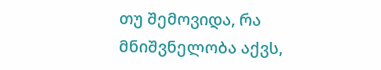თუ შემოვიდა, რა მნიშვნელობა აქვს,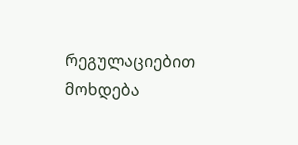რეგულაციებით მოხდება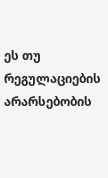ეს თუ რეგულაციების არარსებობის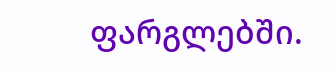ფარგლებში.